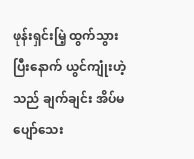ဖုန်းရှင်းမြဲ့ ထွက်သွားပြီးနောက် ယွင်ကျုံးဟဲ့သည် ချက်ချင်း အိပ်မပျော်သေး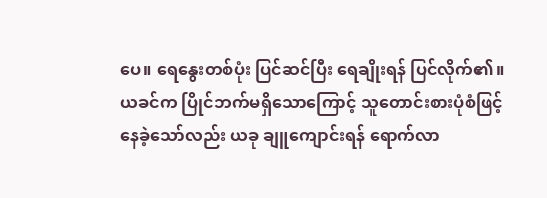ပေ။ ရေနွေးတစ်ပုံး ပြင်ဆင်ပြီး ရေချိုးရန် ပြင်လိုက်၏။
ယခင်က ပြိုင်ဘက်မရှိသောကြောင့် သူတောင်းစားပုံစံဖြင့် နေခဲ့သော်လည်း ယခု ချူကျောင်းရန် ရောက်လာ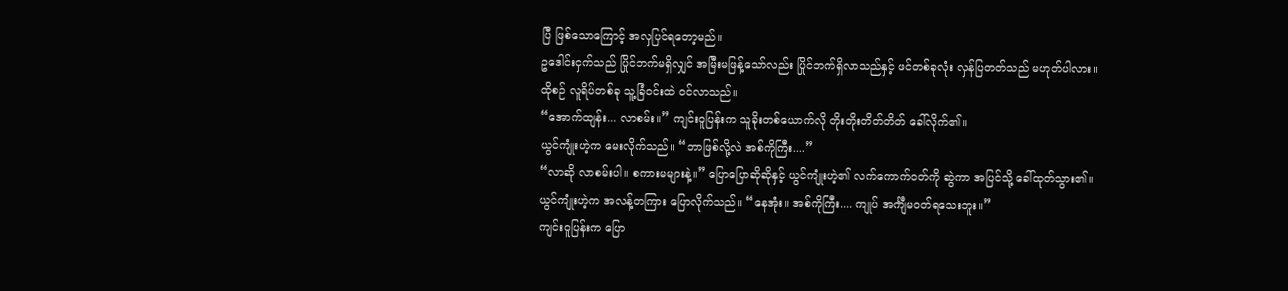ပြီ ဖြစ်သောကြောင့် အလှပြင်ရတော့မည်။
ဥဒေါင်းငှက်သည် ပြိုင်ဘက်မရှိလျှင် အမြီးမဖြန့်သော်လည်း ပြိုင်ဘက်ရှိလာသည်နှင့် ဖင်တစ်ခုလုံး လှန်ပြတတ်သည် မဟုတ်ပါလား။
ထိုစဉ် လူရိပ်တစ်ခု သူ့ခြံဝင်းထဲ ဝင်လာသည်။
“အောက်ထျန်း... လာစမ်း။” ကျင်းဝူပြန်းက သူခိုးတစ်ယောက်လို တိုးတိုးတိတ်တိတ် ခေါ်လိုက်၏။
ယွင်ကျုံးဟဲ့က မေးလိုက်သည်။ “ဘာဖြစ်လို့လဲ အစ်ကိုကြီး....”
“လာဆို လာစမ်းပါ။ စကားမများနဲ့။” ပြောပြောဆိုဆိုနှင့် ယွင်ကျုံးဟဲ့၏ လက်ကောက်ဝတ်ကို ဆွဲကာ အပြင်သို့ ခေါ်ထုတ်သွား၏။
ယွင်ကျုံးဟဲ့က အလန့်တကြား ပြောလိုက်သည်။ “နေအုံး။ အစ်ကိုကြီး.... ကျုပ် အင်္ကျီမဝတ်ရသေးဘူး။”
ကျင်းဝူပြန်းက ပြော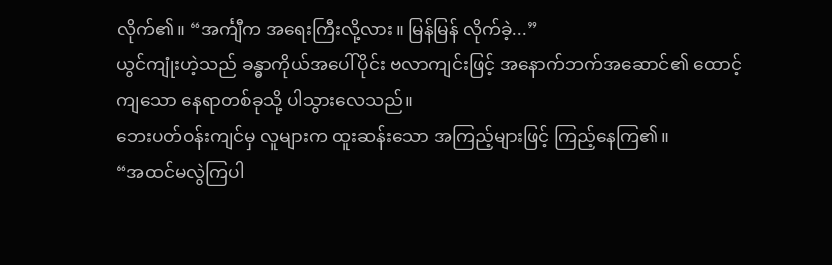လိုက်၏။ “အင်္ကျီက အရေးကြီးလို့လား။ မြန်မြန် လိုက်ခဲ့...”
ယွင်ကျုံးဟဲ့သည် ခန္ဓာကိုယ်အပေါ်ပိုင်း ဗလာကျင်းဖြင့် အနောက်ဘက်အဆောင်၏ ထောင့်ကျသော နေရာတစ်ခုသို့ ပါသွားလေသည်။
ဘေးပတ်ဝန်းကျင်မှ လူများက ထူးဆန်းသော အကြည့်များဖြင့် ကြည့်နေကြ၏။
“အထင်မလွဲကြပါ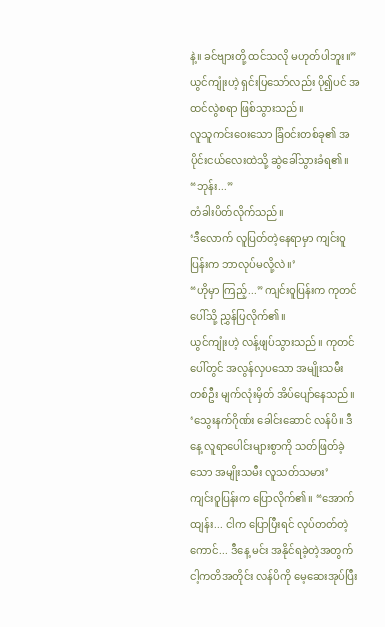နဲ့။ ခင်ဗျားတို့ ထင်သလို မဟုတ်ပါဘူး။” ယွင်ကျုံးဟဲ့ ရှင်းပြသော်လည်း ပို၍ပင် အထင်လွဲစရာ ဖြစ်သွားသည်။
လူသူကင်းဝေးသော ခြံဝင်းတစ်ခု၏ အပိုင်းငယ်လေးထဲသို့ ဆွဲခေါ်သွားခံရ၏။
“ဘုန်း...”
တံခါးပိတ်လိုက်သည်။
‘ဒီလောက် လူပြတ်တဲ့နေရာမှာ ကျင်းဝူပြန်းက ဘာလုပ်မလို့လဲ။’
“ဟိုမှာ ကြည့်...” ကျင်းဝူပြန်းက ကုတင်ပေါ်သို့ ညွှန်ပြလိုက်၏။
ယွင်ကျုံးဟဲ့ လန့်ဖျပ်သွားသည်။ ကုတင်ပေါ်တွင် အလွန်လှပသော အမျိုးသမီးတစ်ဦး မျက်လုံးမှိတ် အိပ်ပျော်နေသည်။
‘သွေးနက်ဂိုဏ်း ခေါင်းဆောင် လန်ပိ။ ဒီနေ့ လူရာပေါင်းများစွာကို သတ်ဖြတ်ခဲ့သော အမျိုးသမီး လူသတ်သမား’
ကျင်းဝူပြန်းက ပြောလိုက်၏။ “အောက်ထျန်း... ငါက ပြောပြီးရင် လုပ်တတ်တဲ့ကောင်... ဒီနေ့ မင်း အနိုင်ရခဲ့တဲ့အတွက် ငါ့ကတိအတိုင်း လန်ပိကို မေ့ဆေးအုပ်ပြီး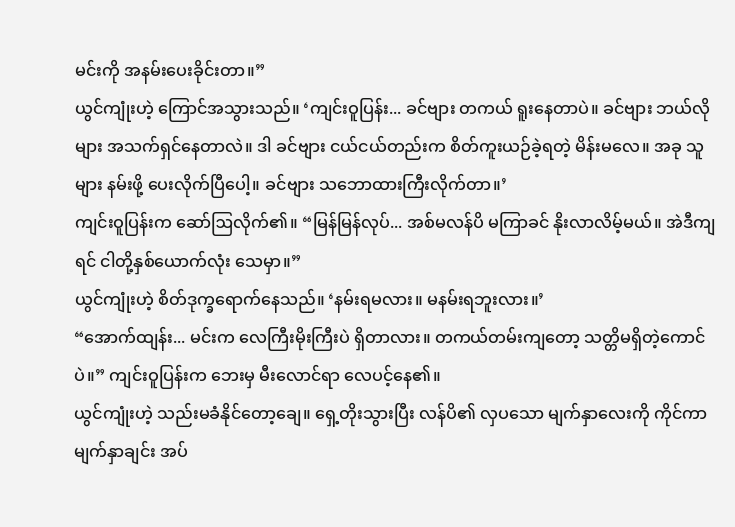မင်းကို အနမ်းပေးခိုင်းတာ။”
ယွင်ကျုံးဟဲ့ ကြောင်အသွားသည်။ ‘ကျင်းဝူပြန်း... ခင်ဗျား တကယ် ရူးနေတာပဲ။ ခင်ဗျား ဘယ်လိုများ အသက်ရှင်နေတာလဲ။ ဒါ ခင်ဗျား ငယ်ငယ်တည်းက စိတ်ကူးယဉ်ခဲ့ရတဲ့ မိန်းမလေ။ အခု သူများ နမ်းဖို့ ပေးလိုက်ပြီပေါ့။ ခင်ဗျား သဘောထားကြီးလိုက်တာ။’
ကျင်းဝူပြန်းက ဆော်ဩလိုက်၏။ “မြန်မြန်လုပ်... အစ်မလန်ပိ မကြာခင် နိုးလာလိမ့်မယ်။ အဲဒီကျရင် ငါတို့နှစ်ယောက်လုံး သေမှာ။”
ယွင်ကျုံးဟဲ့ စိတ်ဒုက္ခရောက်နေသည်။ ‘နမ်းရမလား။ မနမ်းရဘူးလား။’
“အောက်ထျန်း... မင်းက လေကြီးမိုးကြီးပဲ ရှိတာလား။ တကယ်တမ်းကျတော့ သတ္တိမရှိတဲ့ကောင်ပဲ။” ကျင်းဝူပြန်းက ဘေးမှ မီးလောင်ရာ လေပင့်နေ၏။
ယွင်ကျုံးဟဲ့ သည်းမခံနိုင်တော့ချေ။ ရှေ့တိုးသွားပြီး လန်ပိ၏ လှပသော မျက်နှာလေးကို ကိုင်ကာ မျက်နှာချင်း အပ်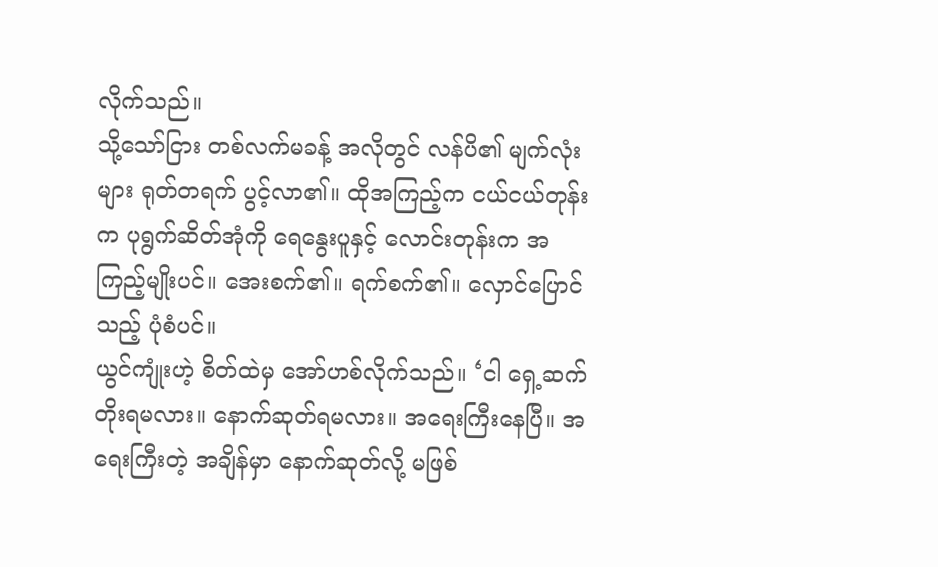လိုက်သည်။
သို့သော်ငြား တစ်လက်မခန့် အလိုတွင် လန်ပိ၏ မျက်လုံးများ ရုတ်တရက် ပွင့်လာ၏။ ထိုအကြည့်က ငယ်ငယ်တုန်းက ပုရွက်ဆိတ်အုံကို ရေနွေးပူနှင့် လောင်းတုန်းက အကြည့်မျိုးပင်။ အေးစက်၏။ ရက်စက်၏။ လှောင်ပြောင်သည့် ပုံစံပင်။
ယွင်ကျုံးဟဲ့ စိတ်ထဲမှ အော်ဟစ်လိုက်သည်။ ‘ငါ ရှေ့ဆက်တိုးရမလား။ နောက်ဆုတ်ရမလား။ အရေးကြီးနေပြီ။ အရေးကြီးတဲ့ အချိန်မှာ နောက်ဆုတ်လို့ မဖြစ်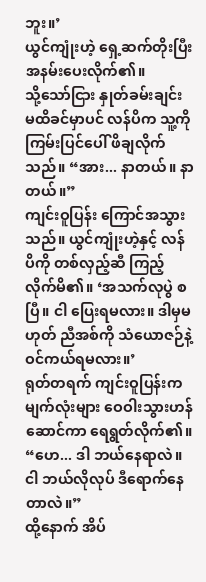ဘူး။’
ယွင်ကျုံးဟဲ့ ရှေ့ဆက်တိုးပြီး အနမ်းပေးလိုက်၏။
သို့သော်ငြား နှုတ်ခမ်းချင်း မထိခင်မှာပင် လန်ပိက သူ့ကို ကြမ်းပြင်ပေါ် ဖိချလိုက်သည်။ “အား... နာတယ်။ နာတယ်။”
ကျင်းဝူပြန်း ကြောင်အသွားသည်။ ယွင်ကျုံးဟဲ့နှင့် လန်ပိကို တစ်လှည့်ဆီ ကြည့်လိုက်မိ၏။ ‘အသက်လုပွဲ စပြီ။ ငါ ပြေးရမလား။ ဒါမှမဟုတ် ညီအစ်ကို သံယောဇဉ်နဲ့ ဝင်ကယ်ရမလား။’
ရုတ်တရက် ကျင်းဝူပြန်းက မျက်လုံးများ ဝေဝါးသွားဟန်ဆောင်ကာ ရေရွတ်လိုက်၏။ “ဟေ... ဒါ ဘယ်နေရာလဲ။ ငါ ဘယ်လိုလုပ် ဒီရောက်နေတာလဲ။”
ထို့နောက် အိပ်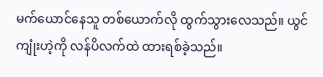မက်ယောင်နေသူ တစ်ယောက်လို ထွက်သွားလေသည်။ ယွင်ကျုံးဟဲ့ကို လန်ပိလက်ထဲ ထားရစ်ခဲ့သည်။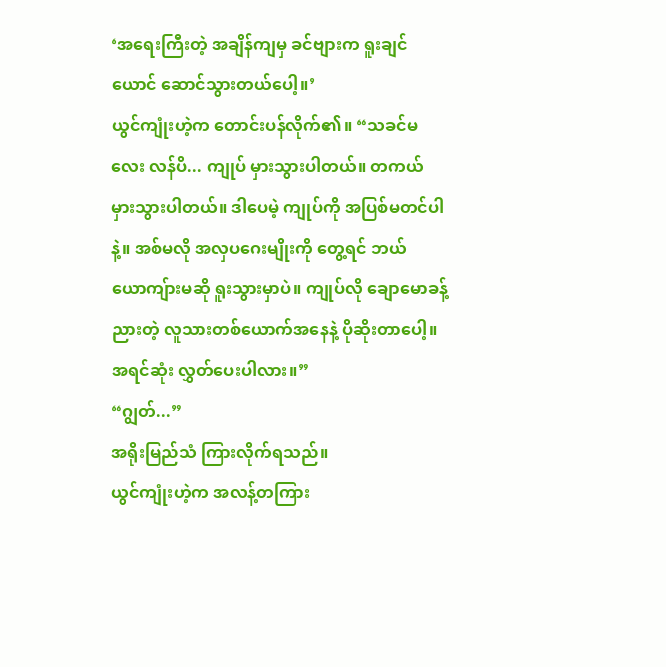‘အရေးကြီးတဲ့ အချိန်ကျမှ ခင်ဗျားက ရူးချင်ယောင် ဆောင်သွားတယ်ပေါ့။’
ယွင်ကျုံးဟဲ့က တောင်းပန်လိုက်၏။ “သခင်မလေး လန်ပိ... ကျုပ် မှားသွားပါတယ်။ တကယ် မှားသွားပါတယ်။ ဒါပေမဲ့ ကျုပ်ကို အပြစ်မတင်ပါနဲ့။ အစ်မလို အလှပဂေးမျိုးကို တွေ့ရင် ဘယ်ယောကျ်ားမဆို ရူးသွားမှာပဲ။ ကျုပ်လို ချောမောခန့်ညားတဲ့ လူသားတစ်ယောက်အနေနဲ့ ပိုဆိုးတာပေါ့။ အရင်ဆုံး လွှတ်ပေးပါလား။”
“ဂျွတ်...”
အရိုးမြည်သံ ကြားလိုက်ရသည်။
ယွင်ကျုံးဟဲ့က အလန့်တကြား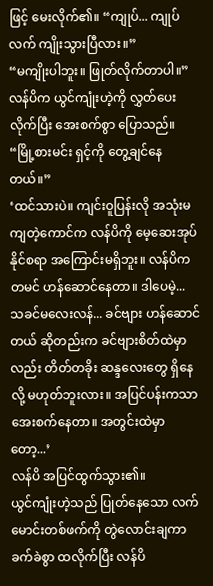ဖြင့် မေးလိုက်၏။ “ကျုပ်... ကျုပ်လက် ကျိုးသွားပြီလား။”
“မကျိုးပါဘူး။ ဖြုတ်လိုက်တာပါ။”
လန်ပိက ယွင်ကျုံးဟဲ့ကို လွှတ်ပေးလိုက်ပြီး အေးစက်စွာ ပြောသည်။ “မြို့စားမင်း ရှင့်ကို တွေ့ချင်နေတယ်။”
‘ထင်သားပဲ။ ကျင်းဝူပြန်းလို အသုံးမကျတဲ့ကောင်က လန်ပိကို မေ့ဆေးအုပ်နိုင်စရာ အကြောင်းမရှိဘူး။ လန်ပိက တမင် ဟန်ဆောင်နေတာ။ ဒါပေမဲ့... သခင်မလေးလန်... ခင်ဗျား ဟန်ဆောင်တယ် ဆိုတည်းက ခင်ဗျားစိတ်ထဲမှာလည်း တိတ်တခိုး ဆန္ဒလေးတွေ ရှိနေလို့ မဟုတ်ဘူးလား။ အပြင်ပန်းကသာ အေးစက်နေတာ။ အတွင်းထဲမှာတော့...’
လန်ပိ အပြင်ထွက်သွား၏။
ယွင်ကျုံးဟဲ့သည် ပြုတ်နေသော လက်မောင်းတစ်ဖက်ကို တွဲလောင်းချကာ ခက်ခဲစွာ ထလိုက်ပြီး လန်ပိ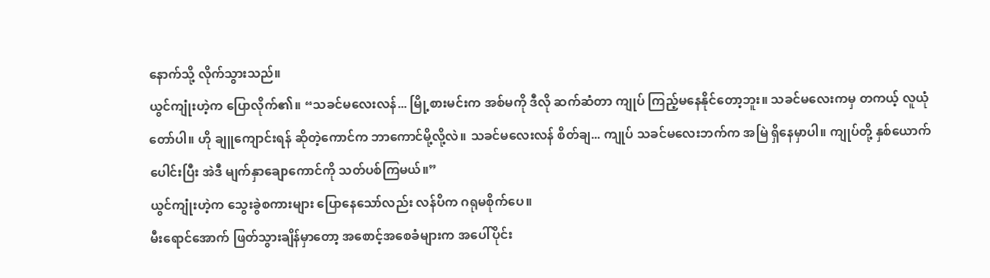နောက်သို့ လိုက်သွားသည်။
ယွင်ကျုံးဟဲ့က ပြောလိုက်၏။ “သခင်မလေးလန်... မြို့စားမင်းက အစ်မကို ဒီလို ဆက်ဆံတာ ကျုပ် ကြည့်မနေနိုင်တော့ဘူး။ သခင်မလေးကမှ တကယ့် လူယုံတော်ပါ။ ဟို ချူကျောင်းရန် ဆိုတဲ့ကောင်က ဘာကောင်မို့လို့လဲ။ သခင်မလေးလန် စိတ်ချ... ကျုပ် သခင်မလေးဘက်က အမြဲ ရှိနေမှာပါ။ ကျုပ်တို့ နှစ်ယောက်ပေါင်းပြီး အဲဒီ မျက်နှာချောကောင်ကို သတ်ပစ်ကြမယ်။”
ယွင်ကျုံးဟဲ့က သွေးခွဲစကားများ ပြောနေသော်လည်း လန်ပိက ဂရုမစိုက်ပေ။
မီးရောင်အောက် ဖြတ်သွားချိန်မှာတော့ အစောင့်အစေခံများက အပေါ်ပိုင်း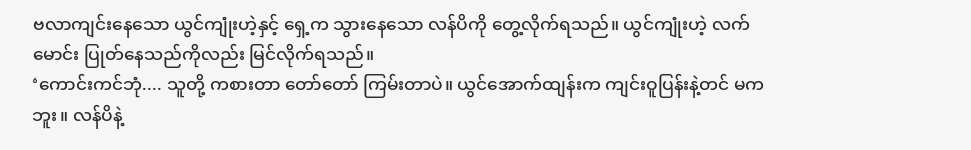ဗလာကျင်းနေသော ယွင်ကျုံးဟဲ့နှင့် ရှေ့က သွားနေသော လန်ပိကို တွေ့လိုက်ရသည်။ ယွင်ကျုံးဟဲ့ လက်မောင်း ပြုတ်နေသည်ကိုလည်း မြင်လိုက်ရသည်။
‘ကောင်းကင်ဘုံ.... သူတို့ ကစားတာ တော်တော် ကြမ်းတာပဲ။ ယွင်အောက်ထျန်းက ကျင်းဝူပြန်းနဲ့တင် မကဘူး။ လန်ပိနဲ့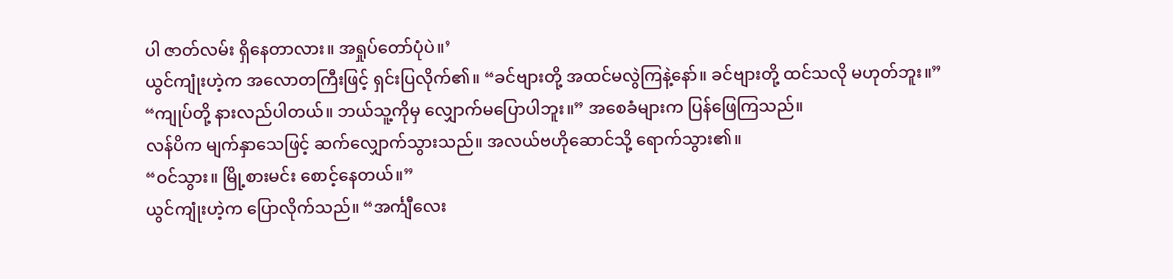ပါ ဇာတ်လမ်း ရှိနေတာလား။ အရှုပ်တော်ပုံပဲ။’
ယွင်ကျုံးဟဲ့က အလောတကြီးဖြင့် ရှင်းပြလိုက်၏။ “ခင်ဗျားတို့ အထင်မလွဲကြနဲ့နော်။ ခင်ဗျားတို့ ထင်သလို မဟုတ်ဘူး။”
“ကျုပ်တို့ နားလည်ပါတယ်။ ဘယ်သူ့ကိုမှ လျှောက်မပြောပါဘူး။” အစေခံများက ပြန်ဖြေကြသည်။
လန်ပိက မျက်နှာသေဖြင့် ဆက်လျှောက်သွားသည်။ အလယ်ဗဟိုဆောင်သို့ ရောက်သွား၏။
“ဝင်သွား။ မြို့စားမင်း စောင့်နေတယ်။”
ယွင်ကျုံးဟဲ့က ပြောလိုက်သည်။ “အင်္ကျီလေး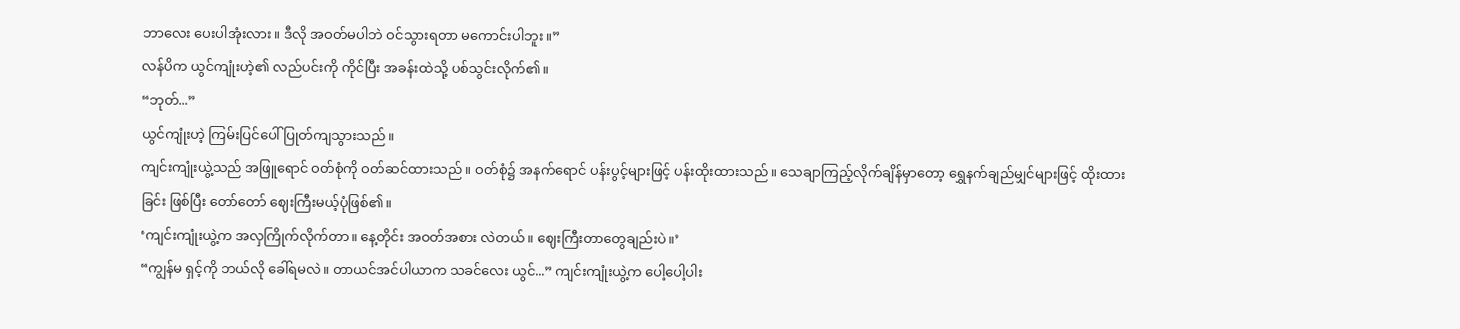ဘာလေး ပေးပါအုံးလား။ ဒီလို အဝတ်မပါဘဲ ဝင်သွားရတာ မကောင်းပါဘူး။”
လန်ပိက ယွင်ကျုံးဟဲ့၏ လည်ပင်းကို ကိုင်ပြီး အခန်းထဲသို့ ပစ်သွင်းလိုက်၏။
“ဘုတ်...”
ယွင်ကျုံးဟဲ့ ကြမ်းပြင်ပေါ် ပြုတ်ကျသွားသည်။
ကျင်းကျုံးယွဲ့သည် အဖြူရောင် ဝတ်စုံကို ဝတ်ဆင်ထားသည်။ ဝတ်စုံ၌ အနက်ရောင် ပန်းပွင့်များဖြင့် ပန်းထိုးထားသည်။ သေချာကြည့်လိုက်ချိန်မှာတော့ ရွှေနက်ချည်မျှင်များဖြင့် ထိုးထားခြင်း ဖြစ်ပြီး တော်တော် ဈေးကြီးမယ့်ပုံဖြစ်၏။
‘ကျင်းကျုံးယွဲ့က အလှကြိုက်လိုက်တာ။ နေ့တိုင်း အဝတ်အစား လဲတယ်။ ဈေးကြီးတာတွေချည်းပဲ။’
“ကျွန်မ ရှင့်ကို ဘယ်လို ခေါ်ရမလဲ။ တာယင်အင်ပါယာက သခင်လေး ယွင်...” ကျင်းကျုံးယွဲ့က ပေါ့ပေါ့ပါး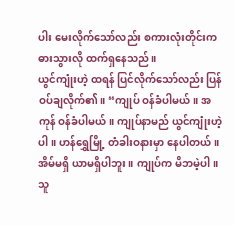ပါး မေးလိုက်သော်လည်း စကားလုံးတိုင်းက ဓားသွားလို ထက်ရှနေသည်။
ယွင်ကျုံးဟဲ့ ထရန် ပြင်လိုက်သော်လည်း ပြန်ဝပ်ချလိုက်၏။ “ကျုပ် ဝန်ခံပါမယ်။ အကုန် ဝန်ခံပါမယ်။ ကျုပ်နာမည် ယွင်ကျုံးဟဲ့ ပါ။ ဟန်ရွှေမြို့ တံခါးဝနားမှာ နေပါတယ်။ အိမ်မရှိ ယာမရှိပါဘူး။ ကျုပ်က မိဘမဲ့ပါ။ သူ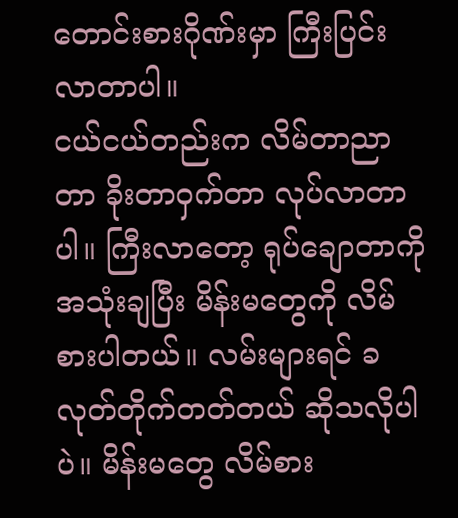တောင်းစားဂိုဏ်းမှာ ကြီးပြင်းလာတာပါ။
ငယ်ငယ်တည်းက လိမ်တာညာတာ ခိုးတာဝှက်တာ လုပ်လာတာပါ။ ကြီးလာတော့ ရုပ်ချောတာကို အသုံးချပြီး မိန်းမတွေကို လိမ်စားပါတယ်။ လမ်းများရင် ခလုတ်တိုက်တတ်တယ် ဆိုသလိုပါပဲ။ မိန်းမတွေ လိမ်စား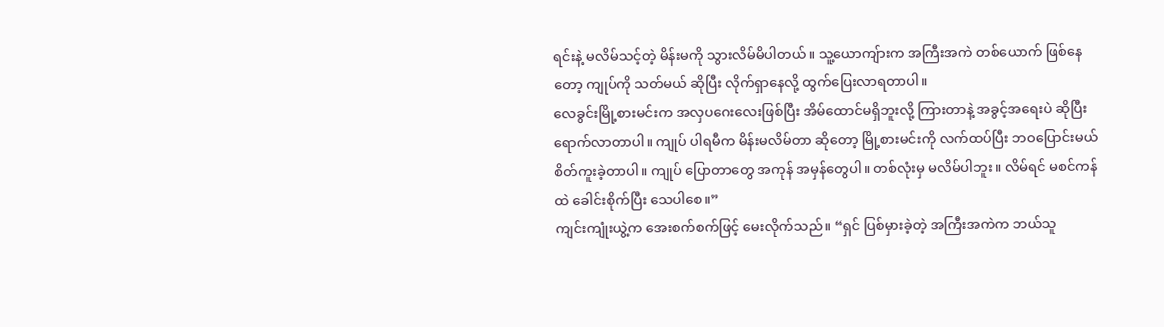ရင်းနဲ့ မလိမ်သင့်တဲ့ မိန်းမကို သွားလိမ်မိပါတယ်။ သူ့ယောကျ်ားက အကြီးအကဲ တစ်ယောက် ဖြစ်နေတော့ ကျုပ်ကို သတ်မယ် ဆိုပြီး လိုက်ရှာနေလို့ ထွက်ပြေးလာရတာပါ။
လေခွင်းမြို့စားမင်းက အလှပဂေးလေးဖြစ်ပြီး အိမ်ထောင်မရှိဘူးလို့ ကြားတာနဲ့ အခွင့်အရေးပဲ ဆိုပြီး ရောက်လာတာပါ။ ကျုပ် ပါရမီက မိန်းမလိမ်တာ ဆိုတော့ မြို့စားမင်းကို လက်ထပ်ပြီး ဘဝပြောင်းမယ် စိတ်ကူးခဲ့တာပါ။ ကျုပ် ပြောတာတွေ အကုန် အမှန်တွေပါ။ တစ်လုံးမှ မလိမ်ပါဘူး။ လိမ်ရင် မစင်ကန်ထဲ ခေါင်းစိုက်ပြီး သေပါစေ။”
ကျင်းကျုံးယွဲ့က အေးစက်စက်ဖြင့် မေးလိုက်သည်။ “ရှင် ပြစ်မှားခဲ့တဲ့ အကြီးအကဲက ဘယ်သူ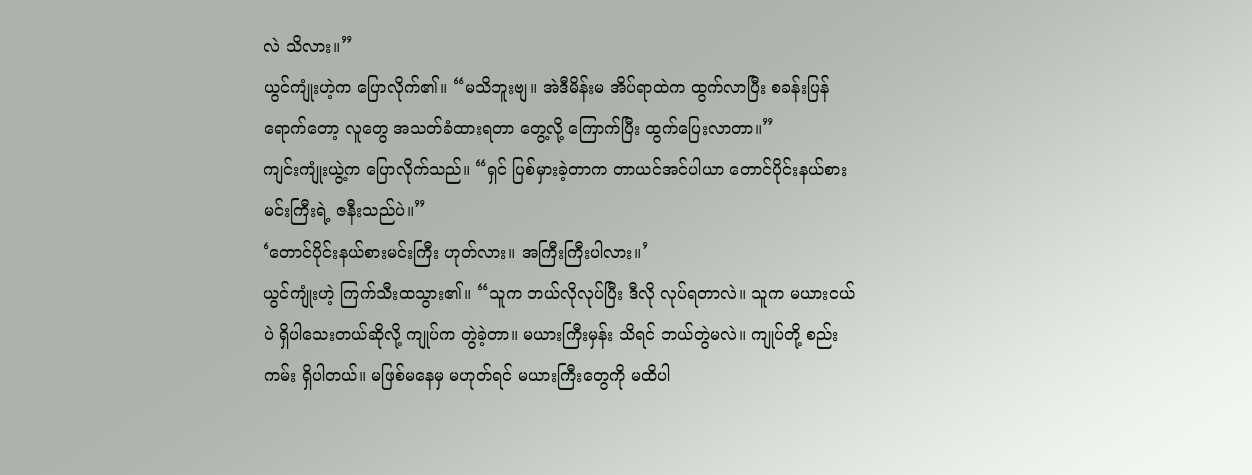လဲ သိလား။”
ယွင်ကျုံးဟဲ့က ပြောလိုက်၏။ “မသိဘူးဗျ။ အဲဒီမိန်းမ အိပ်ရာထဲက ထွက်လာပြီး စခန်းပြန်ရောက်တော့ လူတွေ အသတ်ခံထားရတာ တွေ့လို့ ကြောက်ပြီး ထွက်ပြေးလာတာ။”
ကျင်းကျုံးယွဲ့က ပြောလိုက်သည်။ “ရှင် ပြစ်မှားခဲ့တာက တာယင်အင်ပါယာ တောင်ပိုင်းနယ်စားမင်းကြီးရဲ့ ဇနီးသည်ပဲ။”
‘တောင်ပိုင်းနယ်စားမင်းကြီး ဟုတ်လား။ အကြီးကြီးပါလား။’
ယွင်ကျုံးဟဲ့ ကြက်သီးထသွား၏။ “သူက ဘယ်လိုလုပ်ပြီး ဒီလို လုပ်ရတာလဲ။ သူက မယားငယ်ပဲ ရှိပါသေးတယ်ဆိုလို့ ကျုပ်က တွဲခဲ့တာ။ မယားကြီးမှန်း သိရင် ဘယ်တွဲမလဲ။ ကျုပ်တို့ စည်းကမ်း ရှိပါတယ်။ မဖြစ်မနေမှ မဟုတ်ရင် မယားကြီးတွေကို မထိပါ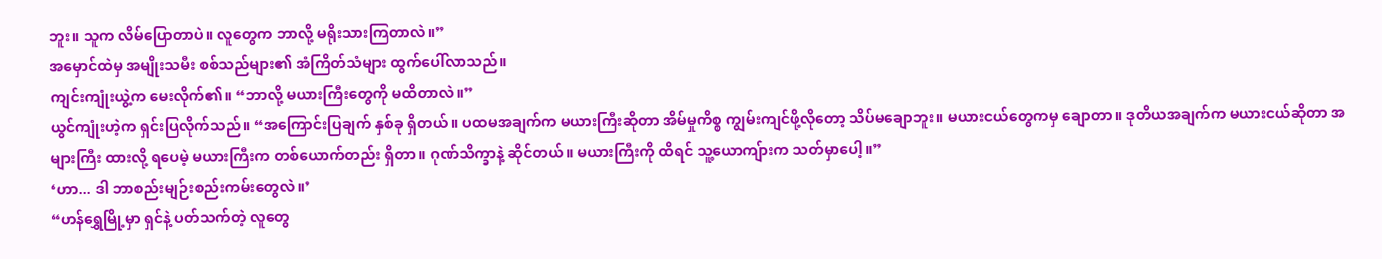ဘူး။ သူက လိမ်ပြောတာပဲ။ လူတွေက ဘာလို့ မရိုးသားကြတာလဲ။”
အမှောင်ထဲမှ အမျိုးသမီး စစ်သည်များ၏ အံကြိတ်သံများ ထွက်ပေါ်လာသည်။
ကျင်းကျုံးယွဲ့က မေးလိုက်၏။ “ဘာလို့ မယားကြီးတွေကို မထိတာလဲ။”
ယွင်ကျုံးဟဲ့က ရှင်းပြလိုက်သည်။ “အကြောင်းပြချက် နှစ်ခု ရှိတယ်။ ပထမအချက်က မယားကြီးဆိုတာ အိမ်မှုကိစ္စ ကျွမ်းကျင်ဖို့လိုတော့ သိပ်မချောဘူး။ မယားငယ်တွေကမှ ချောတာ။ ဒုတိယအချက်က မယားငယ်ဆိုတာ အများကြီး ထားလို့ ရပေမဲ့ မယားကြီးက တစ်ယောက်တည်း ရှိတာ။ ဂုဏ်သိက္ခာနဲ့ ဆိုင်တယ်။ မယားကြီးကို ထိရင် သူ့ယောကျ်ားက သတ်မှာပေါ့။”
‘ဟာ... ဒါ ဘာစည်းမျဉ်းစည်းကမ်းတွေလဲ။’
“ဟန်ရွှေမြို့မှာ ရှင်နဲ့ ပတ်သက်တဲ့ လူတွေ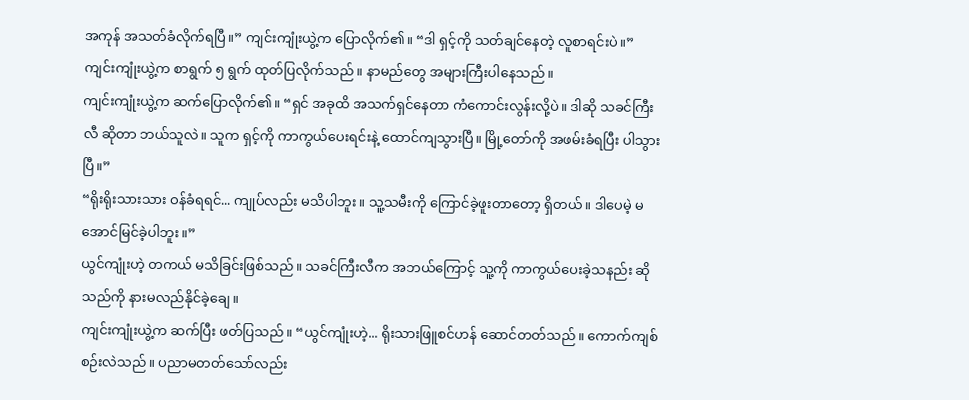အကုန် အသတ်ခံလိုက်ရပြီ။” ကျင်းကျုံးယွဲ့က ပြောလိုက်၏။ “ဒါ ရှင့်ကို သတ်ချင်နေတဲ့ လူစာရင်းပဲ။”
ကျင်းကျုံးယွဲ့က စာရွက် ၅ ရွက် ထုတ်ပြလိုက်သည်။ နာမည်တွေ အများကြီးပါနေသည်။
ကျင်းကျုံးယွဲ့က ဆက်ပြောလိုက်၏။ “ရှင် အခုထိ အသက်ရှင်နေတာ ကံကောင်းလွန်းလို့ပဲ။ ဒါဆို သခင်ကြီးလီ ဆိုတာ ဘယ်သူလဲ။ သူက ရှင့်ကို ကာကွယ်ပေးရင်းနဲ့ ထောင်ကျသွားပြီ။ မြို့တော်ကို အဖမ်းခံရပြီး ပါသွားပြီ။”
“ရိုးရိုးသားသား ဝန်ခံရရင်... ကျုပ်လည်း မသိပါဘူး။ သူ့သမီးကို ကြောင်ခဲ့ဖူးတာတော့ ရှိတယ်။ ဒါပေမဲ့ မအောင်မြင်ခဲ့ပါဘူး။”
ယွင်ကျုံးဟဲ့ တကယ် မသိခြင်းဖြစ်သည်။ သခင်ကြီးလီက အဘယ်ကြောင့် သူ့ကို ကာကွယ်ပေးခဲ့သနည်း ဆိုသည်ကို နားမလည်နိုင်ခဲ့ချေ။
ကျင်းကျုံးယွဲ့က ဆက်ပြီး ဖတ်ပြသည်။ “ယွင်ကျုံးဟဲ့... ရိုးသားဖြူစင်ဟန် ဆောင်တတ်သည်။ ကောက်ကျစ်စဉ်းလဲသည်။ ပညာမတတ်သော်လည်း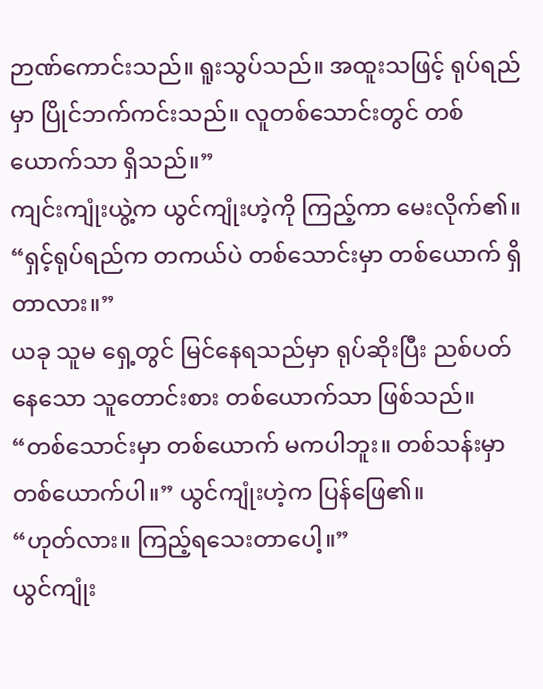ဉာဏ်ကောင်းသည်။ ရူးသွပ်သည်။ အထူးသဖြင့် ရုပ်ရည်မှာ ပြိုင်ဘက်ကင်းသည်။ လူတစ်သောင်းတွင် တစ်ယောက်သာ ရှိသည်။”
ကျင်းကျုံးယွဲ့က ယွင်ကျုံးဟဲ့ကို ကြည့်ကာ မေးလိုက်၏။ “ရှင့်ရုပ်ရည်က တကယ်ပဲ တစ်သောင်းမှာ တစ်ယောက် ရှိတာလား။”
ယခု သူမ ရှေ့တွင် မြင်နေရသည်မှာ ရုပ်ဆိုးပြီး ညစ်ပတ်နေသော သူတောင်းစား တစ်ယောက်သာ ဖြစ်သည်။
“တစ်သောင်းမှာ တစ်ယောက် မကပါဘူး။ တစ်သန်းမှာ တစ်ယောက်ပါ။” ယွင်ကျုံးဟဲ့က ပြန်ဖြေ၏။
“ဟုတ်လား။ ကြည့်ရသေးတာပေါ့။”
ယွင်ကျုံး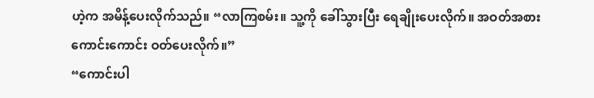ဟဲ့က အမိန့်ပေးလိုက်သည်။ “လာကြစမ်း။ သူ့ကို ခေါ်သွားပြီး ရေချိုးပေးလိုက်။ အဝတ်အစား ကောင်းကောင်း ဝတ်ပေးလိုက်။”
“ကောင်းပါ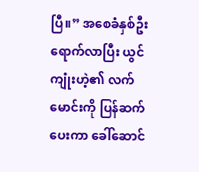ပြီ။” အစေခံနှစ်ဦး ရောက်လာပြီး ယွင်ကျုံးဟဲ့၏ လက်မောင်းကို ပြန်ဆက်ပေးကာ ခေါ်ဆောင်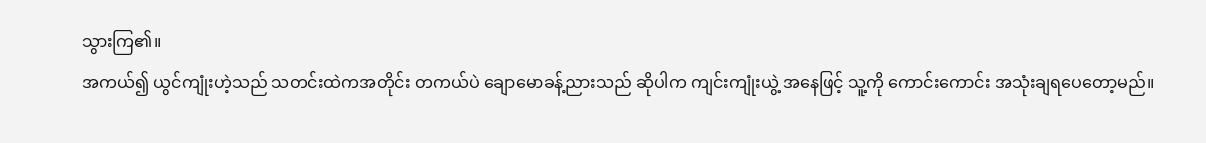သွားကြ၏။
အကယ်၍ ယွင်ကျုံးဟဲ့သည် သတင်းထဲကအတိုင်း တကယ်ပဲ ချောမောခန့်ညားသည် ဆိုပါက ကျင်းကျုံးယွဲ့ အနေဖြင့် သူ့ကို ကောင်းကောင်း အသုံးချရပေတော့မည်။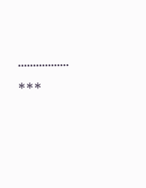.................
***